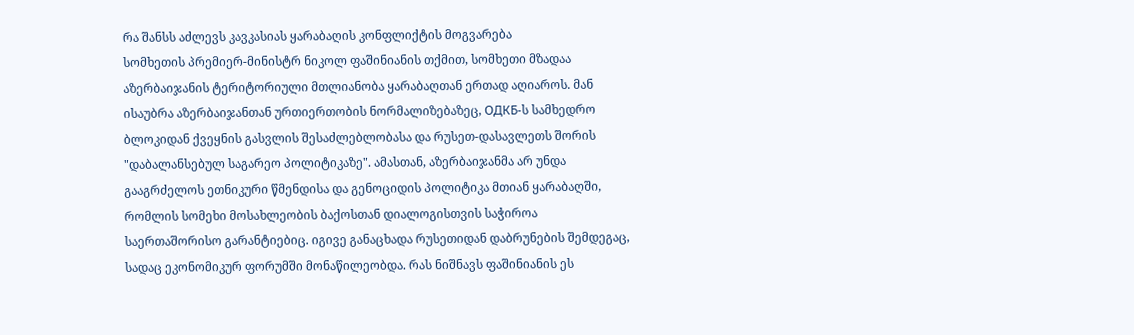რა შანსს აძლევს კავკასიას ყარაბაღის კონფლიქტის მოგვარება
სომხეთის პრემიერ-მინისტრ ნიკოლ ფაშინიანის თქმით, სომხეთი მზადაა აზერბაიჯანის ტერიტორიული მთლიანობა ყარაბაღთან ერთად აღიაროს. მან ისაუბრა აზერბაიჯანთან ურთიერთობის ნორმალიზებაზეც, ОДКБ-ს სამხედრო ბლოკიდან ქვეყნის გასვლის შესაძლებლობასა და რუსეთ-დასავლეთს შორის "დაბალანსებულ საგარეო პოლიტიკაზე". ამასთან, აზერბაიჯანმა არ უნდა გააგრძელოს ეთნიკური წმენდისა და გენოციდის პოლიტიკა მთიან ყარაბაღში, რომლის სომეხი მოსახლეობის ბაქოსთან დიალოგისთვის საჭიროა საერთაშორისო გარანტიებიც. იგივე განაცხადა რუსეთიდან დაბრუნების შემდეგაც, სადაც ეკონომიკურ ფორუმში მონაწილეობდა. რას ნიშნავს ფაშინიანის ეს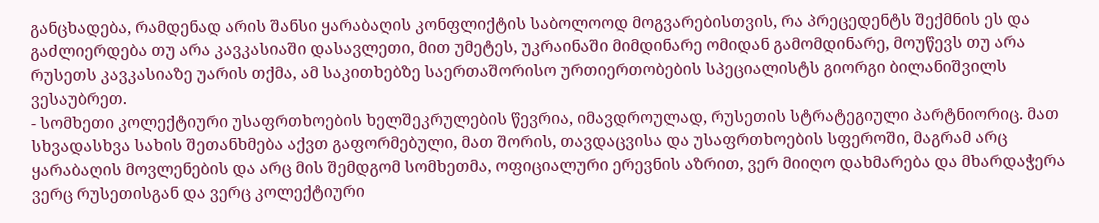განცხადება, რამდენად არის შანსი ყარაბაღის კონფლიქტის საბოლოოდ მოგვარებისთვის, რა პრეცედენტს შექმნის ეს და გაძლიერდება თუ არა კავკასიაში დასავლეთი, მით უმეტეს, უკრაინაში მიმდინარე ომიდან გამომდინარე, მოუწევს თუ არა რუსეთს კავკასიაზე უარის თქმა, ამ საკითხებზე საერთაშორისო ურთიერთობების სპეციალისტს გიორგი ბილანიშვილს ვესაუბრეთ.
- სომხეთი კოლექტიური უსაფრთხოების ხელშეკრულების წევრია, იმავდროულად, რუსეთის სტრატეგიული პარტნიორიც. მათ სხვადასხვა სახის შეთანხმება აქვთ გაფორმებული, მათ შორის, თავდაცვისა და უსაფრთხოების სფეროში, მაგრამ არც ყარაბაღის მოვლენების და არც მის შემდგომ სომხეთმა, ოფიციალური ერევნის აზრით, ვერ მიიღო დახმარება და მხარდაჭერა ვერც რუსეთისგან და ვერც კოლექტიური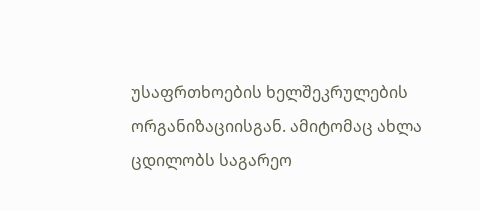უსაფრთხოების ხელშეკრულების ორგანიზაციისგან. ამიტომაც ახლა ცდილობს საგარეო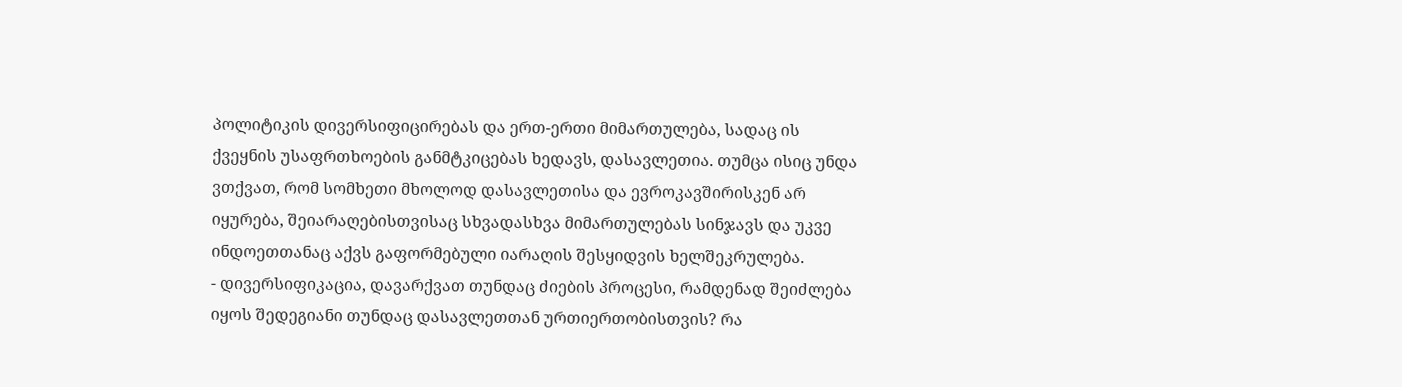პოლიტიკის დივერსიფიცირებას და ერთ-ერთი მიმართულება, სადაც ის ქვეყნის უსაფრთხოების განმტკიცებას ხედავს, დასავლეთია. თუმცა ისიც უნდა ვთქვათ, რომ სომხეთი მხოლოდ დასავლეთისა და ევროკავშირისკენ არ იყურება, შეიარაღებისთვისაც სხვადასხვა მიმართულებას სინჯავს და უკვე ინდოეთთანაც აქვს გაფორმებული იარაღის შესყიდვის ხელშეკრულება.
- დივერსიფიკაცია, დავარქვათ თუნდაც ძიების პროცესი, რამდენად შეიძლება იყოს შედეგიანი თუნდაც დასავლეთთან ურთიერთობისთვის? რა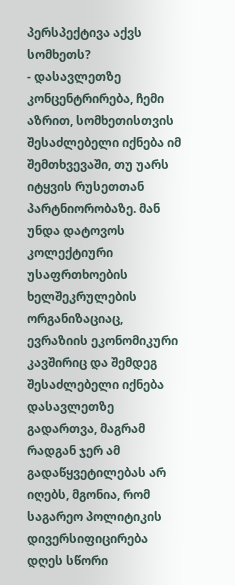პერსპექტივა აქვს სომხეთს?
- დასავლეთზე კონცენტრირება, ჩემი აზრით, სომხეთისთვის შესაძლებელი იქნება იმ შემთხვევაში, თუ უარს იტყვის რუსეთთან პარტნიორობაზე. მან უნდა დატოვოს კოლექტიური უსაფრთხოების ხელშეკრულების ორგანიზაციაც, ევრაზიის ეკონომიკური კავშირიც და შემდეგ შესაძლებელი იქნება დასავლეთზე გადართვა, მაგრამ რადგან ჯერ ამ გადაწყვეტილებას არ იღებს, მგონია, რომ საგარეო პოლიტიკის დივერსიფიცირება დღეს სწორი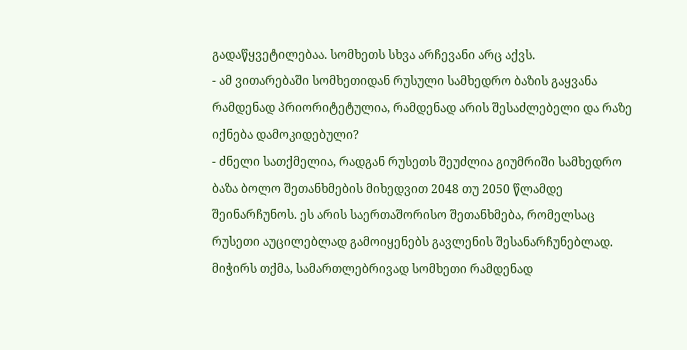გადაწყვეტილებაა. სომხეთს სხვა არჩევანი არც აქვს.
- ამ ვითარებაში სომხეთიდან რუსული სამხედრო ბაზის გაყვანა რამდენად პრიორიტეტულია, რამდენად არის შესაძლებელი და რაზე იქნება დამოკიდებული?
- ძნელი სათქმელია, რადგან რუსეთს შეუძლია გიუმრიში სამხედრო ბაზა ბოლო შეთანხმების მიხედვით 2048 თუ 2050 წლამდე შეინარჩუნოს. ეს არის საერთაშორისო შეთანხმება, რომელსაც რუსეთი აუცილებლად გამოიყენებს გავლენის შესანარჩუნებლად. მიჭირს თქმა, სამართლებრივად სომხეთი რამდენად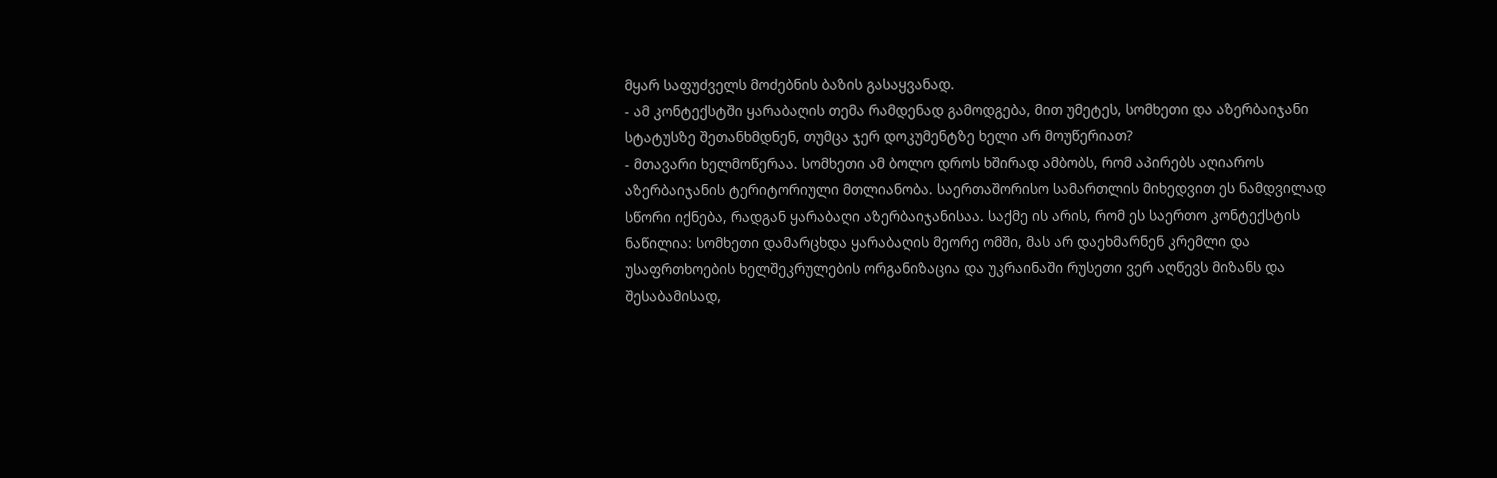მყარ საფუძველს მოძებნის ბაზის გასაყვანად.
- ამ კონტექსტში ყარაბაღის თემა რამდენად გამოდგება, მით უმეტეს, სომხეთი და აზერბაიჯანი სტატუსზე შეთანხმდნენ, თუმცა ჯერ დოკუმენტზე ხელი არ მოუწერიათ?
- მთავარი ხელმოწერაა. სომხეთი ამ ბოლო დროს ხშირად ამბობს, რომ აპირებს აღიაროს აზერბაიჯანის ტერიტორიული მთლიანობა. საერთაშორისო სამართლის მიხედვით ეს ნამდვილად სწორი იქნება, რადგან ყარაბაღი აზერბაიჯანისაა. საქმე ის არის, რომ ეს საერთო კონტექსტის ნაწილია: სომხეთი დამარცხდა ყარაბაღის მეორე ომში, მას არ დაეხმარნენ კრემლი და უსაფრთხოების ხელშეკრულების ორგანიზაცია და უკრაინაში რუსეთი ვერ აღწევს მიზანს და შესაბამისად,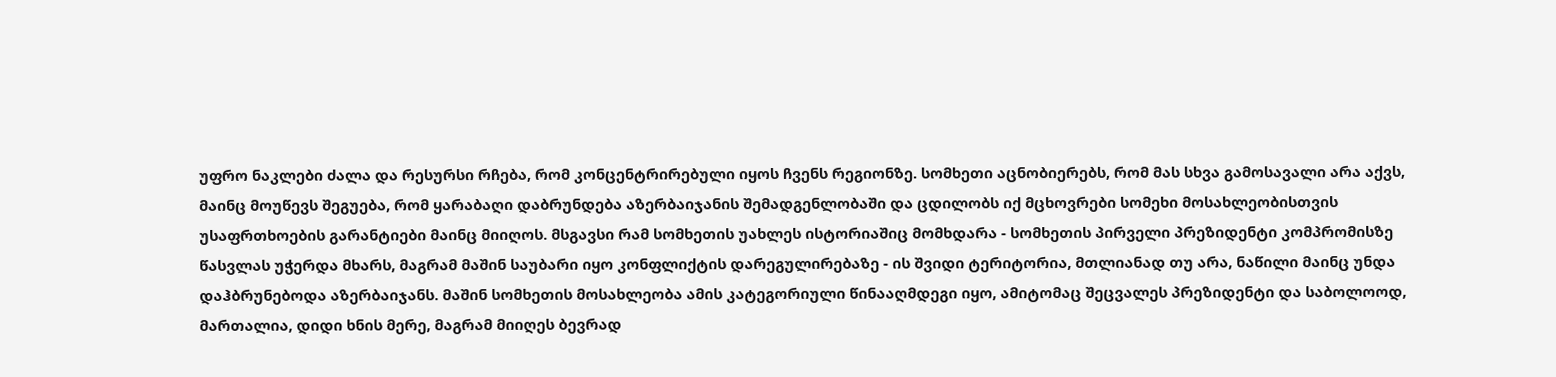უფრო ნაკლები ძალა და რესურსი რჩება, რომ კონცენტრირებული იყოს ჩვენს რეგიონზე. სომხეთი აცნობიერებს, რომ მას სხვა გამოსავალი არა აქვს, მაინც მოუწევს შეგუება, რომ ყარაბაღი დაბრუნდება აზერბაიჯანის შემადგენლობაში და ცდილობს იქ მცხოვრები სომეხი მოსახლეობისთვის უსაფრთხოების გარანტიები მაინც მიიღოს. მსგავსი რამ სომხეთის უახლეს ისტორიაშიც მომხდარა - სომხეთის პირველი პრეზიდენტი კომპრომისზე წასვლას უჭერდა მხარს, მაგრამ მაშინ საუბარი იყო კონფლიქტის დარეგულირებაზე - ის შვიდი ტერიტორია, მთლიანად თუ არა, ნაწილი მაინც უნდა დაჰბრუნებოდა აზერბაიჯანს. მაშინ სომხეთის მოსახლეობა ამის კატეგორიული წინააღმდეგი იყო, ამიტომაც შეცვალეს პრეზიდენტი და საბოლოოდ, მართალია, დიდი ხნის მერე, მაგრამ მიიღეს ბევრად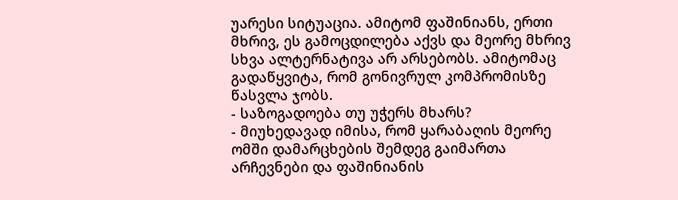უარესი სიტუაცია. ამიტომ ფაშინიანს, ერთი მხრივ, ეს გამოცდილება აქვს და მეორე მხრივ სხვა ალტერნატივა არ არსებობს. ამიტომაც გადაწყვიტა, რომ გონივრულ კომპრომისზე წასვლა ჯობს.
- საზოგადოება თუ უჭერს მხარს?
- მიუხედავად იმისა, რომ ყარაბაღის მეორე ომში დამარცხების შემდეგ გაიმართა არჩევნები და ფაშინიანის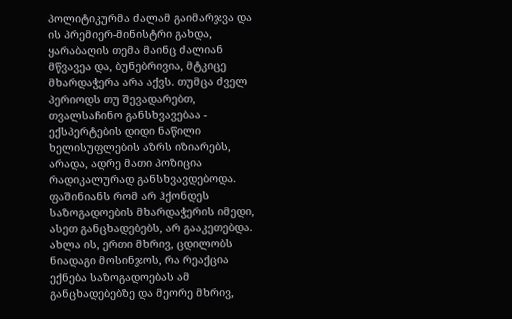პოლიტიკურმა ძალამ გაიმარჯვა და ის პრემიერ-მინისტრი გახდა, ყარაბაღის თემა მაინც ძალიან მწვავეა და, ბუნებრივია, მტკიცე მხარდაჭერა არა აქვს. თუმცა ძველ პერიოდს თუ შევადარებთ, თვალსაჩინო განსხვავებაა - ექსპერტების დიდი ნაწილი ხელისუფლების აზრს იზიარებს, არადა, ადრე მათი პოზიცია რადიკალურად განსხვავდებოდა. ფაშინიანს რომ არ ჰქონდეს საზოგადოების მხარდაჭერის იმედი, ასეთ განცხადებებს, არ გააკეთებდა. ახლა ის, ერთი მხრივ, ცდილობს ნიადაგი მოსინჯოს, რა რეაქცია ექნება საზოგადოებას ამ განცხადებებზე და მეორე მხრივ,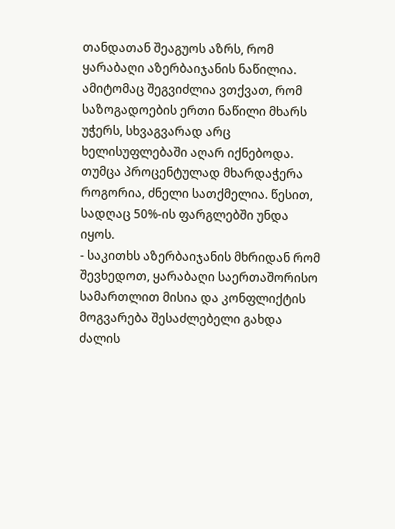თანდათან შეაგუოს აზრს, რომ ყარაბაღი აზერბაიჯანის ნაწილია. ამიტომაც შეგვიძლია ვთქვათ, რომ საზოგადოების ერთი ნაწილი მხარს უჭერს, სხვაგვარად არც ხელისუფლებაში აღარ იქნებოდა. თუმცა პროცენტულად მხარდაჭერა როგორია, ძნელი სათქმელია. წესით, სადღაც 50%-ის ფარგლებში უნდა იყოს.
- საკითხს აზერბაიჯანის მხრიდან რომ შევხედოთ, ყარაბაღი საერთაშორისო სამართლით მისია და კონფლიქტის მოგვარება შესაძლებელი გახდა ძალის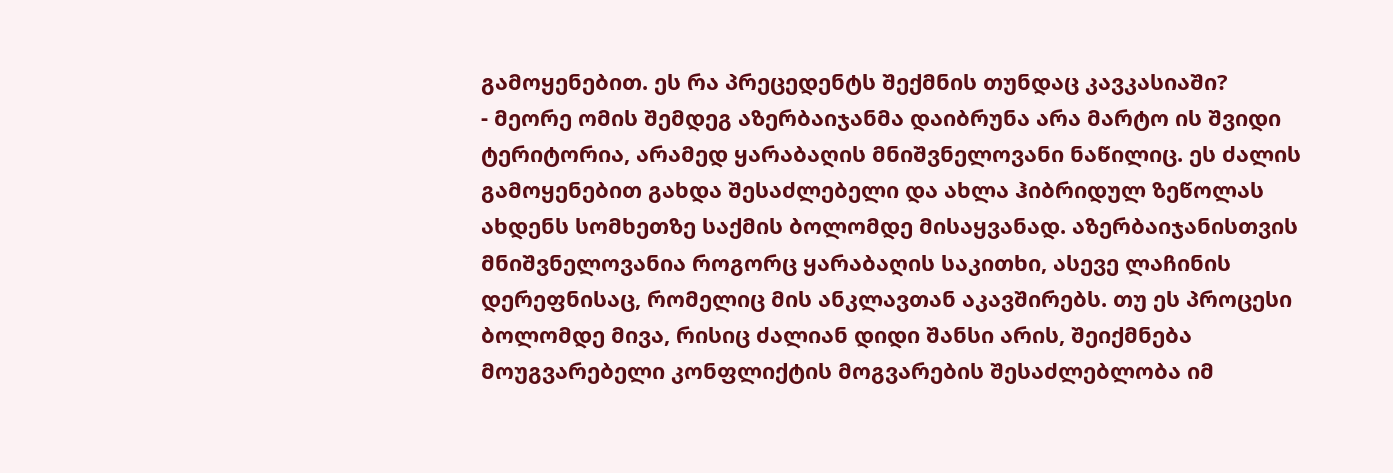გამოყენებით. ეს რა პრეცედენტს შექმნის თუნდაც კავკასიაში?
- მეორე ომის შემდეგ აზერბაიჯანმა დაიბრუნა არა მარტო ის შვიდი ტერიტორია, არამედ ყარაბაღის მნიშვნელოვანი ნაწილიც. ეს ძალის გამოყენებით გახდა შესაძლებელი და ახლა ჰიბრიდულ ზეწოლას ახდენს სომხეთზე საქმის ბოლომდე მისაყვანად. აზერბაიჯანისთვის მნიშვნელოვანია როგორც ყარაბაღის საკითხი, ასევე ლაჩინის დერეფნისაც, რომელიც მის ანკლავთან აკავშირებს. თუ ეს პროცესი ბოლომდე მივა, რისიც ძალიან დიდი შანსი არის, შეიქმნება მოუგვარებელი კონფლიქტის მოგვარების შესაძლებლობა იმ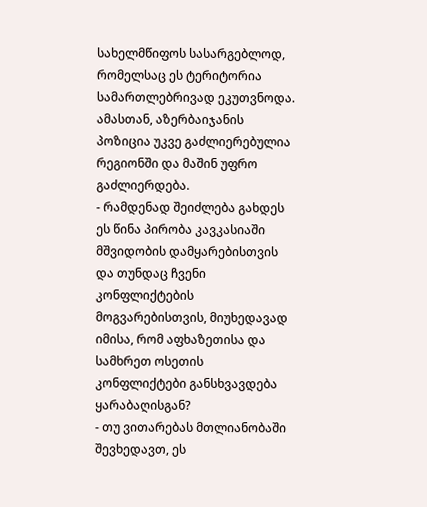სახელმწიფოს სასარგებლოდ, რომელსაც ეს ტერიტორია სამართლებრივად ეკუთვნოდა. ამასთან, აზერბაიჯანის პოზიცია უკვე გაძლიერებულია რეგიონში და მაშინ უფრო გაძლიერდება.
- რამდენად შეიძლება გახდეს ეს წინა პირობა კავკასიაში მშვიდობის დამყარებისთვის და თუნდაც ჩვენი კონფლიქტების მოგვარებისთვის, მიუხედავად იმისა, რომ აფხაზეთისა და სამხრეთ ოსეთის კონფლიქტები განსხვავდება ყარაბაღისგან?
- თუ ვითარებას მთლიანობაში შევხედავთ, ეს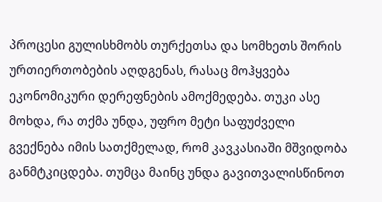პროცესი გულისხმობს თურქეთსა და სომხეთს შორის ურთიერთობების აღდგენას, რასაც მოჰყვება ეკონომიკური დერეფნების ამოქმედება. თუკი ასე მოხდა, რა თქმა უნდა, უფრო მეტი საფუძველი გვექნება იმის სათქმელად, რომ კავკასიაში მშვიდობა განმტკიცდება. თუმცა მაინც უნდა გავითვალისწინოთ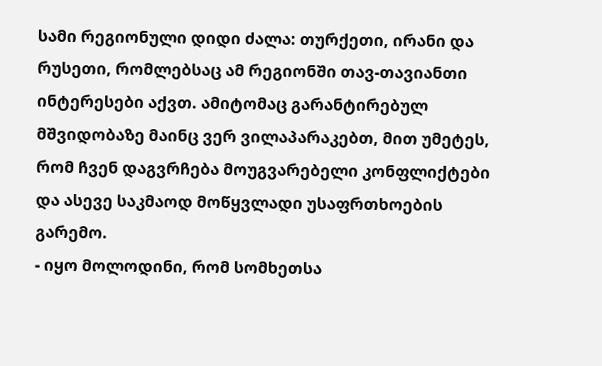სამი რეგიონული დიდი ძალა: თურქეთი, ირანი და რუსეთი, რომლებსაც ამ რეგიონში თავ-თავიანთი ინტერესები აქვთ. ამიტომაც გარანტირებულ მშვიდობაზე მაინც ვერ ვილაპარაკებთ, მით უმეტეს, რომ ჩვენ დაგვრჩება მოუგვარებელი კონფლიქტები და ასევე საკმაოდ მოწყვლადი უსაფრთხოების გარემო.
- იყო მოლოდინი, რომ სომხეთსა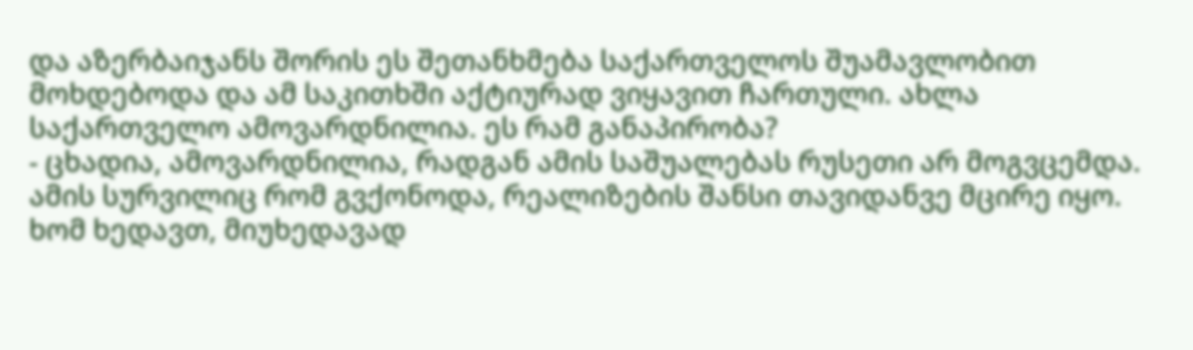და აზერბაიჯანს შორის ეს შეთანხმება საქართველოს შუამავლობით მოხდებოდა და ამ საკითხში აქტიურად ვიყავით ჩართული. ახლა საქართველო ამოვარდნილია. ეს რამ განაპირობა?
- ცხადია, ამოვარდნილია, რადგან ამის საშუალებას რუსეთი არ მოგვცემდა. ამის სურვილიც რომ გვქონოდა, რეალიზების შანსი თავიდანვე მცირე იყო. ხომ ხედავთ, მიუხედავად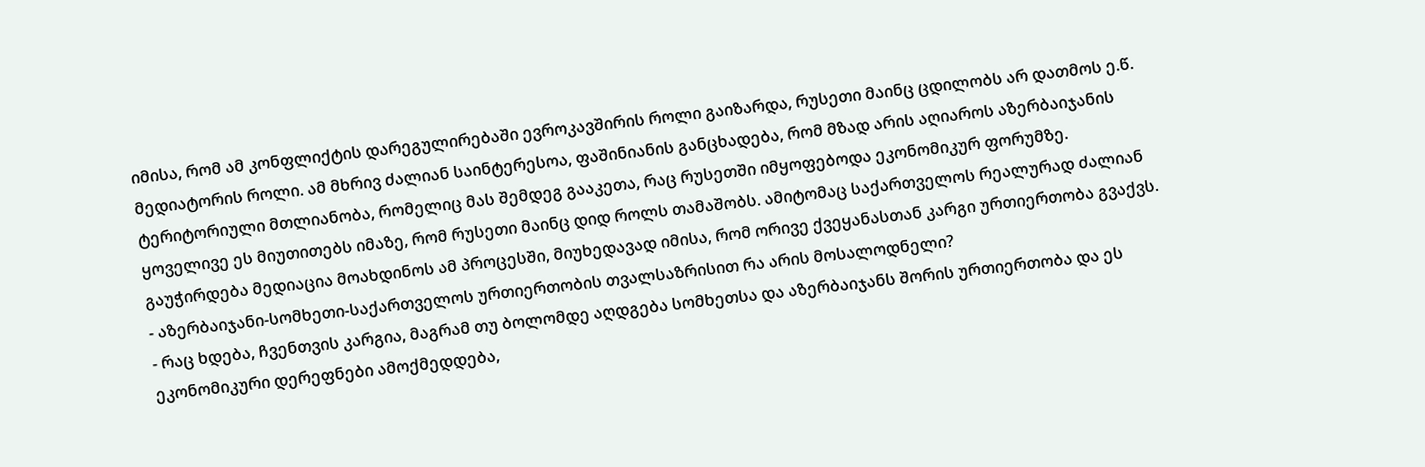იმისა, რომ ამ კონფლიქტის დარეგულირებაში ევროკავშირის როლი გაიზარდა, რუსეთი მაინც ცდილობს არ დათმოს ე.წ. მედიატორის როლი. ამ მხრივ ძალიან საინტერესოა, ფაშინიანის განცხადება, რომ მზად არის აღიაროს აზერბაიჯანის ტერიტორიული მთლიანობა, რომელიც მას შემდეგ გააკეთა, რაც რუსეთში იმყოფებოდა ეკონომიკურ ფორუმზე. ყოველივე ეს მიუთითებს იმაზე, რომ რუსეთი მაინც დიდ როლს თამაშობს. ამიტომაც საქართველოს რეალურად ძალიან გაუჭირდება მედიაცია მოახდინოს ამ პროცესში, მიუხედავად იმისა, რომ ორივე ქვეყანასთან კარგი ურთიერთობა გვაქვს.
- აზერბაიჯანი-სომხეთი-საქართველოს ურთიერთობის თვალსაზრისით რა არის მოსალოდნელი?
- რაც ხდება, ჩვენთვის კარგია, მაგრამ თუ ბოლომდე აღდგება სომხეთსა და აზერბაიჯანს შორის ურთიერთობა და ეს ეკონომიკური დერეფნები ამოქმედდება,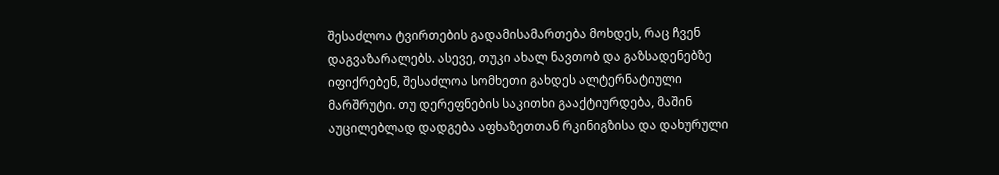შესაძლოა ტვირთების გადამისამართება მოხდეს, რაც ჩვენ დაგვაზარალებს. ასევე, თუკი ახალ ნავთობ და გაზსადენებზე იფიქრებენ, შესაძლოა სომხეთი გახდეს ალტერნატიული მარშრუტი. თუ დერეფნების საკითხი გააქტიურდება, მაშინ აუცილებლად დადგება აფხაზეთთან რკინიგზისა და დახურული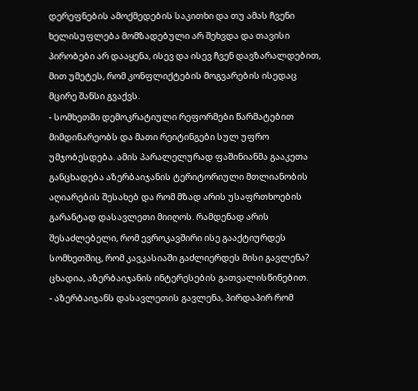დერეფნების ამოქმედების საკითხი და თუ ამას ჩვენი ხელისუფლება მომზადებული არ შეხვდა და თავისი პირობები არ დააყენა, ისევ და ისევ ჩვენ დავზარალდებით, მით უმეტეს, რომ კონფლიქტების მოგვარების ისედაც მცირე შანსი გვაქვს.
- სომხეთში დემოკრატიული რეფორმები წარმატებით მიმდინარეობს და მათი რეიტინგები სულ უფრო უმჯობესდება. ამის პარალელურად ფაშინიანმა გააკეთა განცხადება აზერბაიჯანის ტერიტორიული მთლიანობის აღიარების შესახებ და რომ მზად არის უსაფრთხოების გარანტად დასავლეთი მიიღოს. რამდენად არის შესაძლებელი, რომ ევროკავშირი ისე გააქტიურდეს სომხეთშიც, რომ კავკასიაში გაძლიერდეს მისი გავლენა? ცხადია, აზერბაიჯანის ინტერესების გათვალისწინებით.
- აზერბაიჯანს დასავლეთის გავლენა, პირდაპირ რომ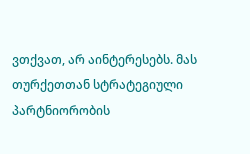ვთქვათ, არ აინტერესებს. მას თურქეთთან სტრატეგიული პარტნიორობის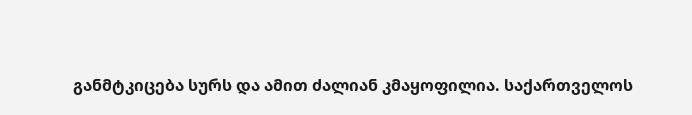განმტკიცება სურს და ამით ძალიან კმაყოფილია. საქართველოს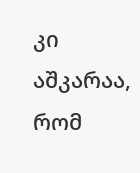კი აშკარაა, რომ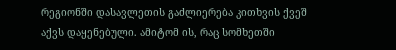რეგიონში დასავლეთის გაძლიერება კითხვის ქვეშ აქვს დაყენებული. ამიტომ ის, რაც სომხეთში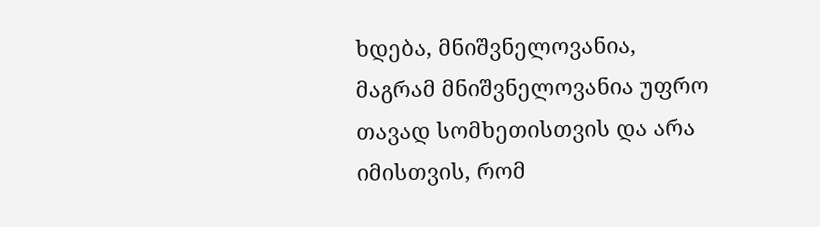ხდება, მნიშვნელოვანია, მაგრამ მნიშვნელოვანია უფრო თავად სომხეთისთვის და არა იმისთვის, რომ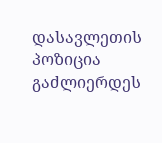დასავლეთის პოზიცია გაძლიერდეს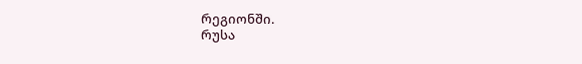რეგიონში.
რუსა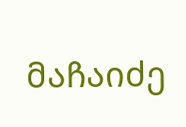მაჩაიძე